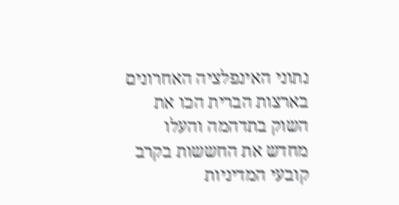נתוני האינפלציה האחרונים בארצות הברית הכו את השוק בתדהמה והעלו מחדש את החששות בקרב קובעי המדיניות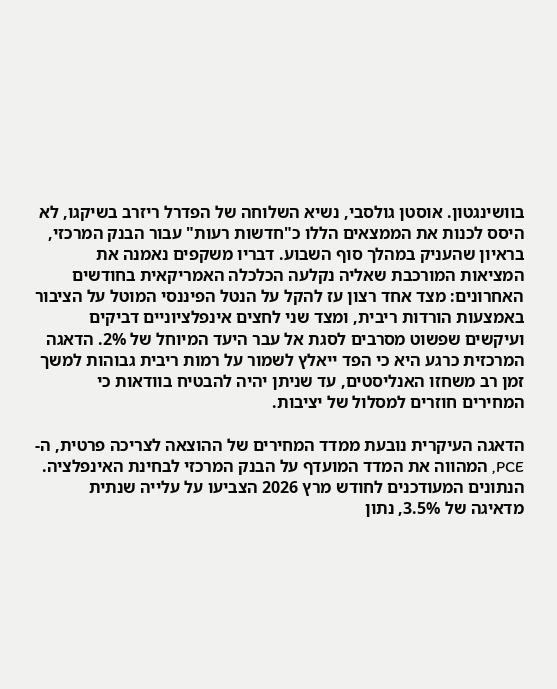בוושינגטון. אוסטן גולסבי, נשיא השלוחה של הפדרל ריזרב בשיקגו, לא היסס לכנות את הממצאים הללו כ"חדשות רעות" עבור הבנק המרכזי, בראיון שהעניק במהלך סוף השבוע. דבריו משקפים נאמנה את המציאות המורכבת שאליה נקלעה הכלכלה האמריקאית בחודשים האחרונים: מצד אחד רצון עז להקל על הנטל הפיננסי המוטל על הציבור באמצעות הורדות ריבית, ומצד שני לחצים אינפלציוניים דביקים ועיקשים שפשוט מסרבים לסגת אל עבר היעד המיוחל של 2%. הדאגה המרכזית כרגע היא כי הפד ייאלץ לשמור על רמות ריבית גבוהות למשך זמן רב משחזו האנליסטים, עד שניתן יהיה להבטיח בוודאות כי המחירים חוזרים למסלול של יציבות.

הדאגה העיקרית נובעת ממדד המחירים של ההוצאה לצריכה פרטית, ה-PCE, המהווה את המדד המועדף על הבנק המרכזי לבחינת האינפלציה. הנתונים המעודכנים לחודש מרץ 2026 הצביעו על עלייה שנתית מדאיגה של 3.5%, נתון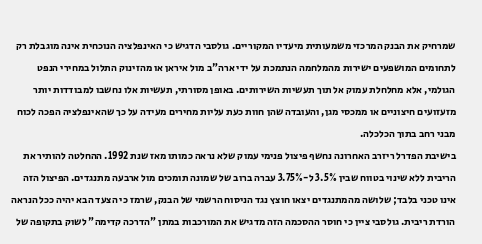שמרחיק את הבנק המרכזי משמעותית מיעדיו המקוריים. גולסבי הדגיש כי האינפלציה הנוכחית אינה מוגבלת רק לתחומים המושפעים ישירות מהמלחמה הנתמכת על ידי ארה"ב מול איראן או מהזינוק התלול במחירי הנפט הגולמי, אלא מחלחלת עמוק אל תוך תעשיות השירותים. באופן מסורתי, תעשיות אלו נחשבו למבודדות יותר מזעזועים חיצוניים או ממכסי מגן, והעובדה שהן חוות כעת עליות מחירים מעידה על כך שהאינפלציה הפכה לכוח מבני רחב בתוך הכלכלה.
בישיבת הפדרל ריזרב האחרונה נחשף פיצול פנימי עמוק שלא נראה כמותו מאז שנת 1992. ההחלטה להותיר את הריבית ללא שינוי בטווח שבין 3.5% ל-3.75% עברה ברוב של שמונה תומכים מול ארבעה מתנגדים. הפיצול הזה אינו טכני בלבד; שלושה מהמתנגדים יצאו חוצץ נגד הניסוח הרשמי של הבנק, שרמז כי הצעד הבא יהיה ככל הנראה הורדת ריבית. גולסבי ציין כי חוסר ההסכמה הזה מדגיש את המורכבות במתן "הדרכה קדימה" לשוק בתקופה של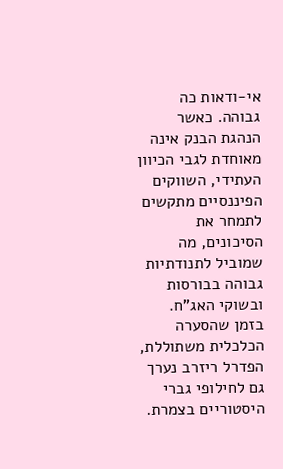אי-ודאות כה גבוהה. כאשר הנהגת הבנק אינה מאוחדת לגבי הכיוון העתידי, השווקים הפיננסיים מתקשים לתמחר את הסיכונים, מה שמוביל לתנודתיות גבוהה בבורסות ובשוקי האג"ח.
בזמן שהסערה הכלכלית משתוללת, הפדרל ריזרב נערך גם לחילופי גברי היסטוריים בצמרת.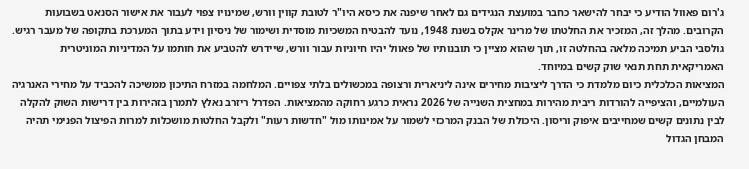ג'רום פאוול הודיע כי יבחר להישאר כחבר במועצת הנגידים גם לאחר שיפנה את כיסא היו"ר לטובת קווין וורש, שמינויו צפוי לעבור את אישור הסנאט בשבועות הקרובים. מהלך זה, המזכיר את החלטתו של מרינר אקלס בשנת 1948, נועד להבטיח המשכיות מוסדית ושימור של ניסיון וידע בתוך המערכת בתקופה של מעבר רגיש. גולסבי הביע תמיכה מלאה בהחלטה זו, תוך שהוא מציין כי תובנותיו של פאוול יהיו חיוניות עבור וורש, שיידרש להטביע את חותמו על המדיניות המוניטרית האמריקאית תחת תנאי שוק קשים במיוחד.
המציאות הכלכלית כיום מלמדת כי הדרך ליציבות מחירים אינה ליניארית ורצופה במכשולים בלתי צפויים. המלחמה במזרח התיכון ממשיכה להכביד על מחירי האנרגיה העולמיים, והציפייה להורדות ריבית מהירות במחצית השנייה של 2026 נראית כרגע רחוקה מהמציאות. הפדרל ריזרב נאלץ לתמרן בזהירות בין דרישות השוק להקלה לבין נתונים קשים שמחייבים איפוק וריסון. היכולת של הבנק המרכזי לשמור על אמינותו מול "חדשות רעות" ולקבל החלטות מושכלות למרות הפיצול הפנימי תהיה המבחן הגדול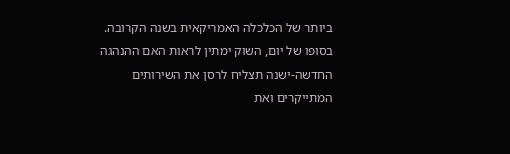ביותר של הכלכלה האמריקאית בשנה הקרובה. בסופו של יום, השוק ימתין לראות האם ההנהגה החדשה-ישנה תצליח לרסן את השירותים המתייקרים ואת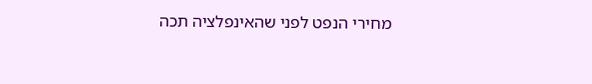מחירי הנפט לפני שהאינפלציה תכה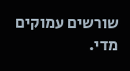שורשים עמוקים מדי.